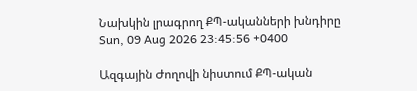Նախկին լրագրող ՔՊ-ականների խնդիրը
Sun, 09 Aug 2026 23:45:56 +0400

Ազգային Ժողովի նիստում ՔՊ-ական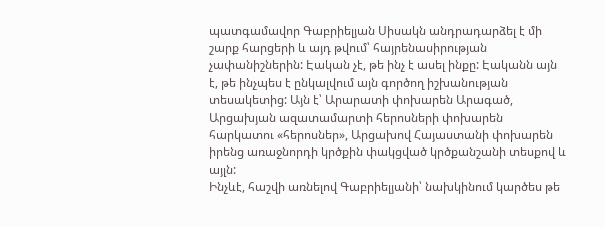պատգամավոր Գաբրիելյան Սիսակն անդրադարձել է մի շարք հարցերի և այդ թվում՝ հայրենասիրության չափանիշներին: Էական չէ, թե ինչ է ասել ինքը: Էականն այն է, թե ինչպես է ընկալվում այն գործող իշխանության տեսակետից: Այն է՝ Արարատի փոխարեն Արագած, Արցախյան ազատամարտի հերոսների փոխարեն հարկատու «հերոսներ», Արցախով Հայաստանի փոխարեն իրենց առաջնորդի կրծքին փակցված կրծքանշանի տեսքով և այլն:
Ինչևէ, հաշվի առնելով Գաբրիելյանի՝ նախկինում կարծես թե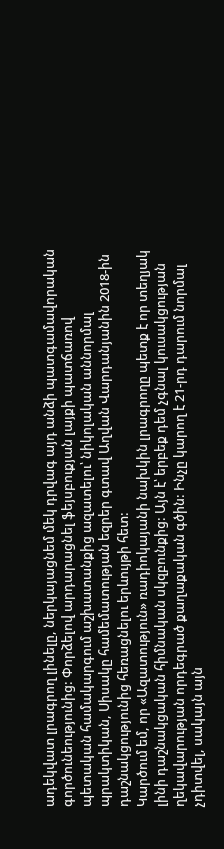ադեկվատ լրագրող լինելը, ներկայացնեմ մեկ դրվագ այդ անձի պատգամավորական գործունեությունից: Փորձելով արդարացնել ֆեյսբուքյան լայքի պատճառով պետական համակարգում աշխատանքից ազատելու՝ նիկոլական աննորմալ պրակտիկան, Սիսակը համեմատության եզրեր գտավ Աղվան Վարդանյանին 2018-ին դաշնակցությունից հեռացնելու երևույթի հետ:
Կարծում եմ, որ «Ազատություն» ռադիոկայանի նախկին լրագրողը պետք է որ տեղյակ լինի դաշնակցական հիմնական սկզբունքից: Այն է՝ երբեք դեմ չգնալ կուսակցության ղեկավարության որդեգրած քաղաքական գծին: Ինչը կարող է 21-րդ դարում նորմալ չդիտվել, սակայն այն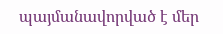պայմանավորված է մեր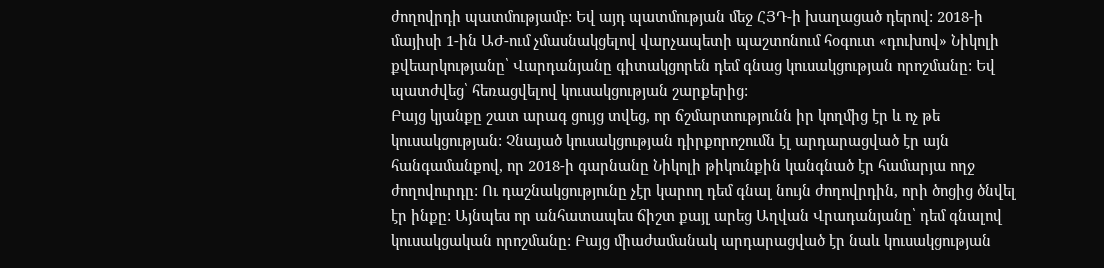ժողովրդի պատմությամբ: Եվ այդ պատմության մեջ ՀՅԴ-ի խաղացած դերով: 2018-ի մայիսի 1-ին ԱԺ-ում չմասնակցելով վարչապետի պաշտոնում հօգուտ «դուխով» Նիկոլի քվեարկությանը՝ Վարդանյանը գիտակցորեն դեմ գնաց կուսակցության որոշմանը: Եվ պատժվեց՝ հեռացվելով կուսակցության շարքերից:
Բայց կյանքը շատ արագ ցույց տվեց, որ ճշմարտությունն իր կողմից էր և ոչ թե կուսակցության: Չնայած կուսակցության դիրքորոշումն էլ արդարացված էր այն հանգամանքով, որ 2018-ի գարնանը Նիկոլի թիկունքին կանգնած էր համարյա ողջ ժողովուրդը: Ու դաշնակցությունը չէր կարող դեմ գնալ նույն ժողովրդին, որի ծոցից ծնվել էր ինքը: Այնպես որ անհատապես ճիշտ քայլ արեց Աղվան Վրադանյանը՝ դեմ գնալով կուսակցական որոշմանը: Բայց միաժամանակ արդարացված էր նաև կուսակցության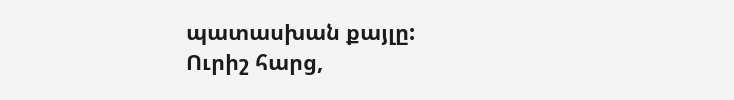պատասխան քայլը:
Ուրիշ հարց,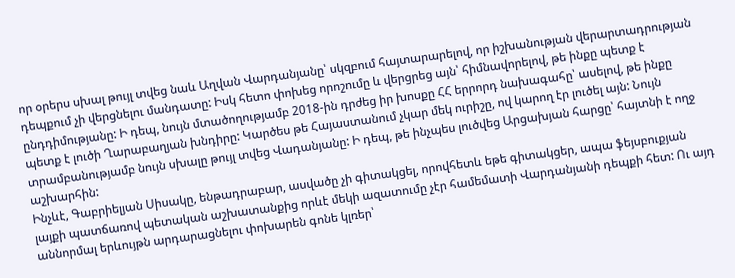որ օրերս սխալ թույլ տվեց նաև Աղվան Վարդանյանը՝ սկզբում հայտարարելով, որ իշխանության վերարտադրության դեպքում չի վերցնելու մանդատը: Իսկ հետո փոխեց որոշումը և վերցրեց այն՝ հիմնավորելով, թե ինքը պետք է ընդդիմությանը: Ի դեպ, նույն մտածողությամբ 2018-ին դրժեց իր խոսքը ՀՀ երրորդ նախագահը՝ ասելով, թե ինքը պետք է լուծի Ղարաբաղյան խնդիրը: Կարծես թե Հայաստանում չկար մեկ ուրիշը, ով կարող էր լուծել այն: Նույն տրամբանությամբ նույն սխալը թույլ տվեց Վադանյանը: Ի դեպ, թե ինչպես լուծվեց Արցախյան հարցը՝ հայտնի է ողջ աշխարհին:
Ինչևէ, Գաբրիելյան Սիսակը, ենթադրաբար, ասվածը չի գիտակցել, որովհետև եթե գիտակցեր, ապա ֆեյսբուքյան լայքի պատճառով պետական աշխատանքից որևէ մեկի ազատումը չէր համեմատի Վարդանյանի դեպքի հետ: Ու այդ աննորմալ երևույթն արդարացնելու փոխարեն գոնե կլռեր՝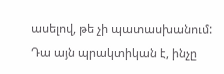ասելով, թե չի պատասխանում: Դա այն պրակտիկան է, ինչը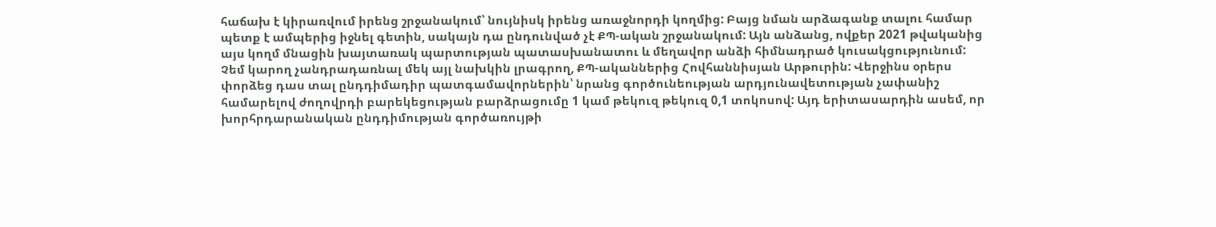հաճախ է կիրառվում իրենց շրջանակում՝ նույնիսկ իրենց առաջնորդի կողմից: Բայց նման արձագանք տալու համար պետք է ամպերից իջնել գետին, սակայն դա ընդունված չէ ՔՊ-ական շրջանակում: Այն անձանց, ովքեր 2021 թվականից այս կողմ մնացին խայտառակ պարտության պատասխանատու և մեղավոր անձի հիմնադրած կուսակցությունում:
Չեմ կարող չանդրադառնալ մեկ այլ նախկին լրագրող, ՔՊ-ականներից Հովհաննիսյան Արթուրին: Վերջինս օրերս փորձեց դաս տալ ընդդիմադիր պատգամավորներին՝ նրանց գործունեության արդյունավետության չափանիշ համարելով ժողովրդի բարեկեցության բարձրացումը 1 կամ թեկուզ թեկուզ 0,1 տոկոսով: Այդ երիտասարդին ասեմ, որ խորհրդարանական ընդդիմության գործառույթի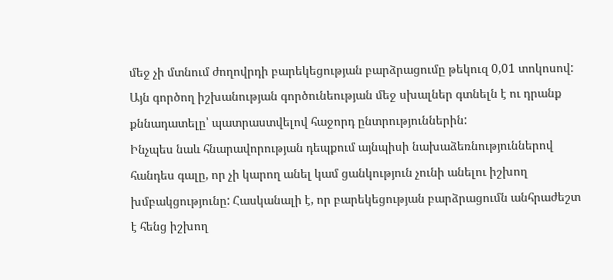մեջ չի մտնում ժողովրդի բարեկեցության բարձրացումը թեկուզ 0,01 տոկոսով: Այն գործող իշխանության գործունեության մեջ սխալներ գտնելն է ու դրանք քննադատելը՝ պատրաստվելով հաջորդ ընտրություններին:
Ինչպես նաև հնարավորության դեպքում այնպիսի նախաձեռնություններով հանդես գալը, որ չի կարող անել կամ ցանկություն չունի անելու իշխող խմբակցությունը: Հասկանալի է, որ բարեկեցության բարձրացումն անհրաժեշտ է հենց իշխող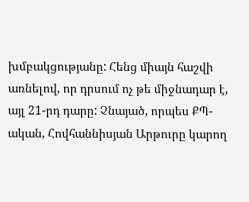խմբակցությանը: Հենց միայն հաշվի առնելով, որ դրսում ոչ թե միջնադար է, այլ 21-րդ դարը: Չնայած, որպես ՔՊ-ական, Հովհաննիսյան Արթուրը կարող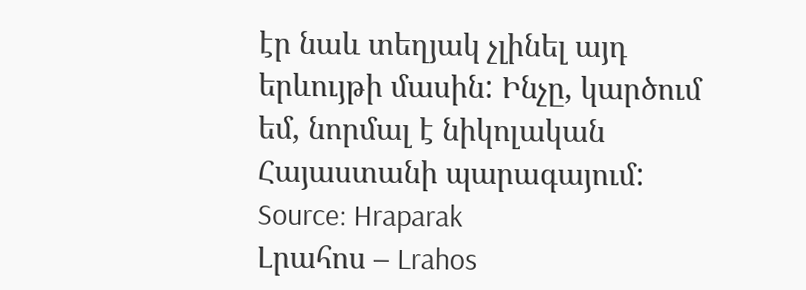էր նաև տեղյակ չլինել այդ երևույթի մասին: Ինչը, կարծում եմ, նորմալ է նիկոլական Հայաստանի պարագայում:
Source: Hraparak
Լրահոս – Lrahos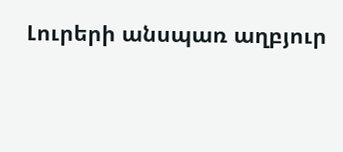Լուրերի անսպառ աղբյուր